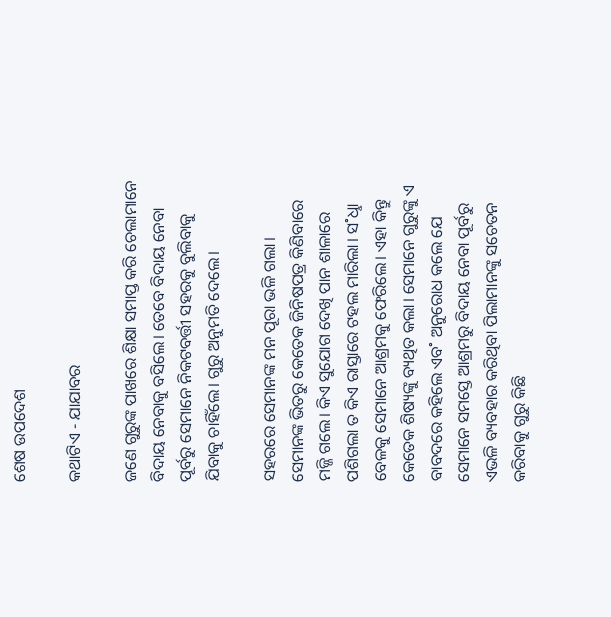ଶେଷ ଉପଦେଶ

କଥାଟିଏ - ଯାଯାବର

ଜଣେ ଗୁରୁଙ୍କ ପାଖରେ ଶିକ୍ଷା ସମାପ୍ତ କରି ଚେଲାମାନେ ବିଦାୟ ନେବାକୁ ବସିଲେ। ତେବେ ବିଦାୟ ନେବା ପୂର୍ବରୁ ସେମାନେ ନିକଟବର୍ତ୍ତୀ ସହରକୁ ବୁଲିବାକୁ ଯିବାକୁ ଚାହିଁଲେ। ଗୁରୁ ଅନୁମତି ଦେଲେ।

ସହରରେ ସେମାନଙ୍କ ମନ ପୂରା ଭଳି ଗଲା। ସେମାନଙ୍କ ଭିତରୁ କେତେକ ଜିନିଷପତ୍ର କିଣିବାରେ ମଜ୍ଜି ଗଲେ। କିଏ ସୁଯୋଗ ଦେଖି ପାନ ଶାଳାରେ ପଶିଗଲା ତ କିଏ ରାସ୍ତାରେ ଟହଲ ମାରିଲା। ସ˚ଧୢା ବେଳକୁ ସେମାନେ ଆଶ୍ରମକୁ ଫେରିଲେ। ଏହା କିନ୍ତୁ କେତେକ ଶିଷ୍ୟଙ୍କୁ ବ୍ୟଥିତ କଲା। ସେମାନେ ଗୁରୁଙ୍କୁ ଏ ବାବଦରେ କହିଲେ ଏବ˚ ଅନୁରୋଧ କଲେ ଯେ ସେମାନେ ସମସ୍ତେ ଆଶ୍ରମରୁ ବିଦାୟ ନେବା ପୂର୍ବରୁ ଏଭଳି ବ୍ୟବହାର କରିଥିବା ପିଲାମାନଙ୍କୁ ସଚେତନ କରିବାକୁ ଗୁରୁ କିଛି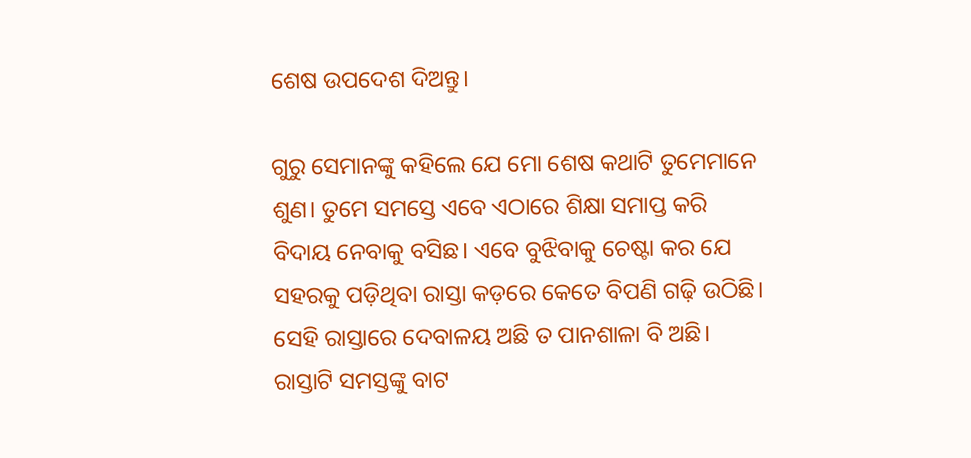ଶେଷ ଉପଦେଶ ଦିଅନ୍ତୁ।

ଗୁରୁ ସେମାନଙ୍କୁ କହିଲେ ଯେ ମୋ ଶେଷ କଥାଟି ତୁମେମାନେ ଶୁଣ। ତୁମେ ସମସ୍ତେ ଏବେ ଏଠାରେ ଶିକ୍ଷା ସମାପ୍ତ କରି ବିଦାୟ ନେବାକୁ ବସିଛ। ଏବେ ବୁଝିବାକୁ ଚେଷ୍ଟା କର ଯେ ସହରକୁ ପଡ଼ିଥିବା ରାସ୍ତା କଡ଼ରେ କେତେ ବିପଣି ଗଢ଼ି ଉଠିଛି। ସେହି ରାସ୍ତାରେ ଦେବାଳୟ ଅଛି ତ ପାନଶାଳା ବି ଅଛି। ରାସ୍ତାଟି ସମସ୍ତଙ୍କୁ ବାଟ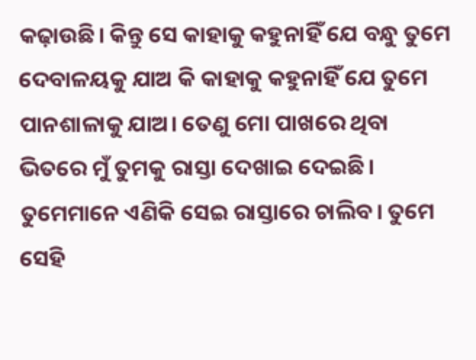କଢ଼ାଉଛି। କିନ୍ତୁ ସେ କାହାକୁ କହୁନାହିଁ ଯେ ବନ୍ଧୁ ତୁମେ ଦେବାଳୟକୁ ଯାଅ କି କାହାକୁ କହୁନାହିଁ ଯେ ତୁମେ ପାନଶାଳାକୁ ଯାଅ। ତେଣୁ ମୋ ପାଖରେ ଥିବା ଭିତରେ ମୁଁ ତୁମକୁ ରାସ୍ତା ଦେଖାଇ ଦେଇଛି। ତୁମେମାନେ ଏଣିକି ସେଇ ରାସ୍ତାରେ ଚାଲିବ। ତୁମେ ସେହି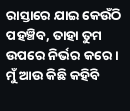ରାସ୍ତାରେ ଯାଇ କେଉଁଠି ପହଞ୍ଚିବ, ତାହା ତୁମ ଉପରେ ନିର୍ଭର କରେ। ମୁଁ ଆଉ କିଛି କହିବି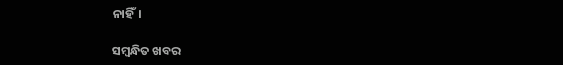ନାହିଁ।

ସମ୍ବନ୍ଧିତ ଖବର